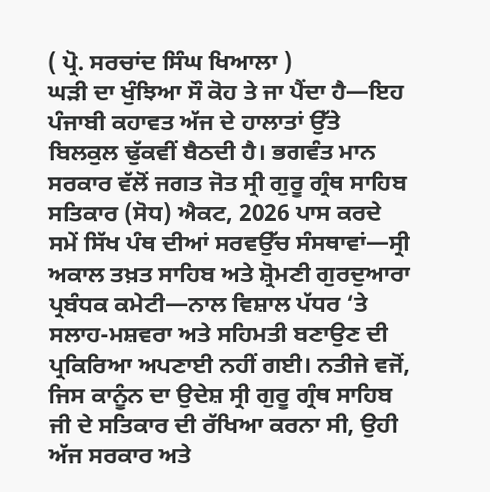( ਪ੍ਰੋ. ਸਰਚਾਂਦ ਸਿੰਘ ਖਿਆਲਾ )
ਘੜੀ ਦਾ ਖੁੰਝਿਆ ਸੌ ਕੋਹ ਤੇ ਜਾ ਪੈਂਦਾ ਹੈ—ਇਹ ਪੰਜਾਬੀ ਕਹਾਵਤ ਅੱਜ ਦੇ ਹਾਲਾਤਾਂ ਉੱਤੇ ਬਿਲਕੁਲ ਢੁੱਕਵੀਂ ਬੈਠਦੀ ਹੈ। ਭਗਵੰਤ ਮਾਨ ਸਰਕਾਰ ਵੱਲੋਂ ਜਗਤ ਜੋਤ ਸ੍ਰੀ ਗੁਰੂ ਗ੍ਰੰਥ ਸਾਹਿਬ ਸਤਿਕਾਰ (ਸੋਧ) ਐਕਟ, 2026 ਪਾਸ ਕਰਦੇ ਸਮੇਂ ਸਿੱਖ ਪੰਥ ਦੀਆਂ ਸਰਵਉੱਚ ਸੰਸਥਾਵਾਂ—ਸ੍ਰੀ ਅਕਾਲ ਤਖ਼ਤ ਸਾਹਿਬ ਅਤੇ ਸ਼੍ਰੋਮਣੀ ਗੁਰਦੁਆਰਾ ਪ੍ਰਬੰਧਕ ਕਮੇਟੀ—ਨਾਲ ਵਿਸ਼ਾਲ ਪੱਧਰ ‘ਤੇ ਸਲਾਹ-ਮਸ਼ਵਰਾ ਅਤੇ ਸਹਿਮਤੀ ਬਣਾਉਣ ਦੀ ਪ੍ਰਕਿਰਿਆ ਅਪਣਾਈ ਨਹੀਂ ਗਈ। ਨਤੀਜੇ ਵਜੋਂ, ਜਿਸ ਕਾਨੂੰਨ ਦਾ ਉਦੇਸ਼ ਸ੍ਰੀ ਗੁਰੂ ਗ੍ਰੰਥ ਸਾਹਿਬ ਜੀ ਦੇ ਸਤਿਕਾਰ ਦੀ ਰੱਖਿਆ ਕਰਨਾ ਸੀ, ਉਹੀ ਅੱਜ ਸਰਕਾਰ ਅਤੇ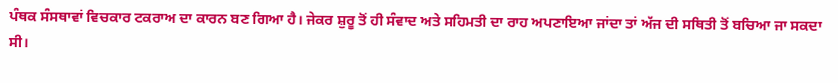ਪੰਥਕ ਸੰਸਥਾਵਾਂ ਵਿਚਕਾਰ ਟਕਰਾਅ ਦਾ ਕਾਰਨ ਬਣ ਗਿਆ ਹੈ। ਜੇਕਰ ਸ਼ੁਰੂ ਤੋਂ ਹੀ ਸੰਵਾਦ ਅਤੇ ਸਹਿਮਤੀ ਦਾ ਰਾਹ ਅਪਣਾਇਆ ਜਾਂਦਾ ਤਾਂ ਅੱਜ ਦੀ ਸਥਿਤੀ ਤੋਂ ਬਚਿਆ ਜਾ ਸਕਦਾ ਸੀ।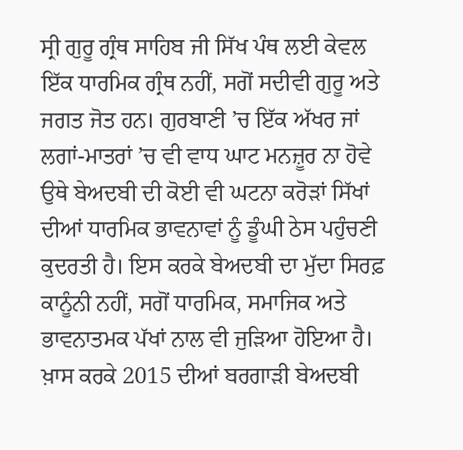ਸ੍ਰੀ ਗੁਰੂ ਗ੍ਰੰਥ ਸਾਹਿਬ ਜੀ ਸਿੱਖ ਪੰਥ ਲਈ ਕੇਵਲ ਇੱਕ ਧਾਰਮਿਕ ਗ੍ਰੰਥ ਨਹੀਂ, ਸਗੋਂ ਸਦੀਵੀ ਗੁਰੂ ਅਤੇ ਜਗਤ ਜੋਤ ਹਨ। ਗੁਰਬਾਣੀ ’ਚ ਇੱਕ ਅੱਖਰ ਜਾਂ ਲਗਾਂ-ਮਾਤਰਾਂ ’ਚ ਵੀ ਵਾਧ ਘਾਟ ਮਨਜ਼ੂਰ ਨਾ ਹੋਵੇ ਉਥੇ ਬੇਅਦਬੀ ਦੀ ਕੋਈ ਵੀ ਘਟਨਾ ਕਰੋੜਾਂ ਸਿੱਖਾਂ ਦੀਆਂ ਧਾਰਮਿਕ ਭਾਵਨਾਵਾਂ ਨੂੰ ਡੂੰਘੀ ਠੇਸ ਪਹੁੰਚਣੀ ਕੁਦਰਤੀ ਹੈ। ਇਸ ਕਰਕੇ ਬੇਅਦਬੀ ਦਾ ਮੁੱਦਾ ਸਿਰਫ਼ ਕਾਨੂੰਨੀ ਨਹੀਂ, ਸਗੋਂ ਧਾਰਮਿਕ, ਸਮਾਜਿਕ ਅਤੇ ਭਾਵਨਾਤਮਕ ਪੱਖਾਂ ਨਾਲ ਵੀ ਜੁੜਿਆ ਹੋਇਆ ਹੈ।
ਖ਼ਾਸ ਕਰਕੇ 2015 ਦੀਆਂ ਬਰਗਾੜੀ ਬੇਅਦਬੀ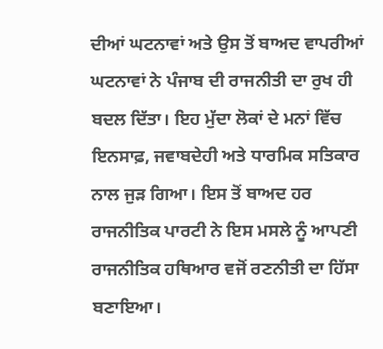ਦੀਆਂ ਘਟਨਾਵਾਂ ਅਤੇ ਉਸ ਤੋਂ ਬਾਅਦ ਵਾਪਰੀਆਂ ਘਟਨਾਵਾਂ ਨੇ ਪੰਜਾਬ ਦੀ ਰਾਜਨੀਤੀ ਦਾ ਰੁਖ ਹੀ ਬਦਲ ਦਿੱਤਾ। ਇਹ ਮੁੱਦਾ ਲੋਕਾਂ ਦੇ ਮਨਾਂ ਵਿੱਚ ਇਨਸਾਫ਼, ਜਵਾਬਦੇਹੀ ਅਤੇ ਧਾਰਮਿਕ ਸਤਿਕਾਰ ਨਾਲ ਜੁੜ ਗਿਆ। ਇਸ ਤੋਂ ਬਾਅਦ ਹਰ ਰਾਜਨੀਤਿਕ ਪਾਰਟੀ ਨੇ ਇਸ ਮਸਲੇ ਨੂੰ ਆਪਣੀ ਰਾਜਨੀਤਿਕ ਹਥਿਆਰ ਵਜੋਂ ਰਣਨੀਤੀ ਦਾ ਹਿੱਸਾ ਬਣਾਇਆ।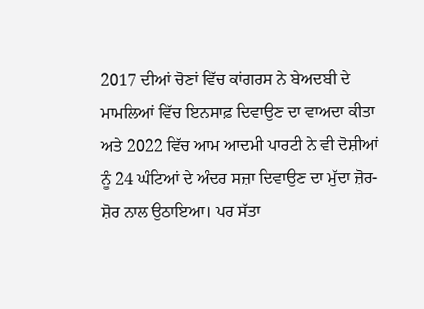2017 ਦੀਆਂ ਚੋਣਾਂ ਵਿੱਚ ਕਾਂਗਰਸ ਨੇ ਬੇਅਦਬੀ ਦੇ ਮਾਮਲਿਆਂ ਵਿੱਚ ਇਨਸਾਫ਼ ਦਿਵਾਉਣ ਦਾ ਵਾਅਦਾ ਕੀਤਾ ਅਤੇ 2022 ਵਿੱਚ ਆਮ ਆਦਮੀ ਪਾਰਟੀ ਨੇ ਵੀ ਦੋਸ਼ੀਆਂ ਨੂੰ 24 ਘੰਟਿਆਂ ਦੇ ਅੰਦਰ ਸਜ਼ਾ ਦਿਵਾਉਣ ਦਾ ਮੁੱਦਾ ਜ਼ੋਰ-ਸ਼ੋਰ ਨਾਲ ਉਠਾਇਆ। ਪਰ ਸੱਤਾ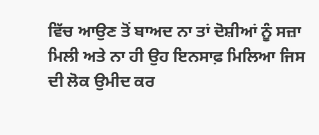ਵਿੱਚ ਆਉਣ ਤੋਂ ਬਾਅਦ ਨਾ ਤਾਂ ਦੋਸ਼ੀਆਂ ਨੂੰ ਸਜ਼ਾ ਮਿਲੀ ਅਤੇ ਨਾ ਹੀ ਉਹ ਇਨਸਾਫ਼ ਮਿਲਿਆ ਜਿਸ ਦੀ ਲੋਕ ਉਮੀਦ ਕਰ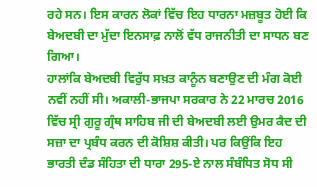ਰਹੇ ਸਨ। ਇਸ ਕਾਰਨ ਲੋਕਾਂ ਵਿੱਚ ਇਹ ਧਾਰਨਾ ਮਜ਼ਬੂਤ ਹੋਈ ਕਿ ਬੇਅਦਬੀ ਦਾ ਮੁੱਦਾ ਇਨਸਾਫ਼ ਨਾਲੋਂ ਵੱਧ ਰਾਜਨੀਤੀ ਦਾ ਸਾਧਨ ਬਣ ਗਿਆ।
ਹਾਲਾਂਕਿ ਬੇਅਦਬੀ ਵਿਰੁੱਧ ਸਖ਼ਤ ਕਾਨੂੰਨ ਬਣਾਉਣ ਦੀ ਮੰਗ ਕੋਈ ਨਵੀਂ ਨਹੀਂ ਸੀ। ਅਕਾਲੀ-ਭਾਜਪਾ ਸਰਕਾਰ ਨੇ 22 ਮਾਰਚ 2016 ਵਿੱਚ ਸ੍ਰੀ ਗੁਰੂ ਗ੍ਰੰਥ ਸਾਹਿਬ ਜੀ ਦੀ ਬੇਅਦਬੀ ਲਈ ਉਮਰ ਕੈਦ ਦੀ ਸਜ਼ਾ ਦਾ ਪ੍ਰਬੰਧ ਕਰਨ ਦੀ ਕੋਸ਼ਿਸ਼ ਕੀਤੀ। ਪਰ ਕਿਉਂਕਿ ਇਹ ਭਾਰਤੀ ਦੰਡ ਸੰਹਿਤਾ ਦੀ ਧਾਰਾ 295-ਏ ਨਾਲ ਸੰਬੰਧਿਤ ਸੋਧ ਸੀ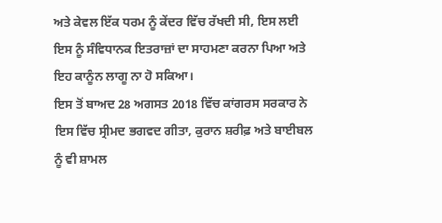ਅਤੇ ਕੇਵਲ ਇੱਕ ਧਰਮ ਨੂੰ ਕੇਂਦਰ ਵਿੱਚ ਰੱਖਦੀ ਸੀ, ਇਸ ਲਈ ਇਸ ਨੂੰ ਸੰਵਿਧਾਨਕ ਇਤਰਾਜ਼ਾਂ ਦਾ ਸਾਹਮਣਾ ਕਰਨਾ ਪਿਆ ਅਤੇ ਇਹ ਕਾਨੂੰਨ ਲਾਗੂ ਨਾ ਹੋ ਸਕਿਆ।
ਇਸ ਤੋਂ ਬਾਅਦ 28 ਅਗਸਤ 2018 ਵਿੱਚ ਕਾਂਗਰਸ ਸਰਕਾਰ ਨੇ ਇਸ ਵਿੱਚ ਸ੍ਰੀਮਦ ਭਗਵਦ ਗੀਤਾ, ਕੁਰਾਨ ਸ਼ਰੀਫ਼ ਅਤੇ ਬਾਈਬਲ ਨੂੰ ਵੀ ਸ਼ਾਮਲ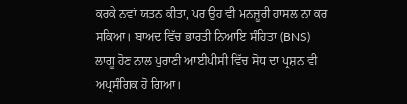ਕਰਕੇ ਨਵਾਂ ਯਤਨ ਕੀਤਾ, ਪਰ ਉਹ ਵੀ ਮਨਜ਼ੂਰੀ ਹਾਸਲ ਨਾ ਕਰ ਸਕਿਆ। ਬਾਅਦ ਵਿੱਚ ਭਾਰਤੀ ਨਿਆਇ ਸੰਹਿਤਾ (BNS) ਲਾਗੂ ਹੋਣ ਨਾਲ ਪੁਰਾਣੀ ਆਈਪੀਸੀ ਵਿੱਚ ਸੋਧ ਦਾ ਪ੍ਰਸ਼ਨ ਵੀ ਅਪ੍ਰਸੰਗਿਕ ਹੋ ਗਿਆ।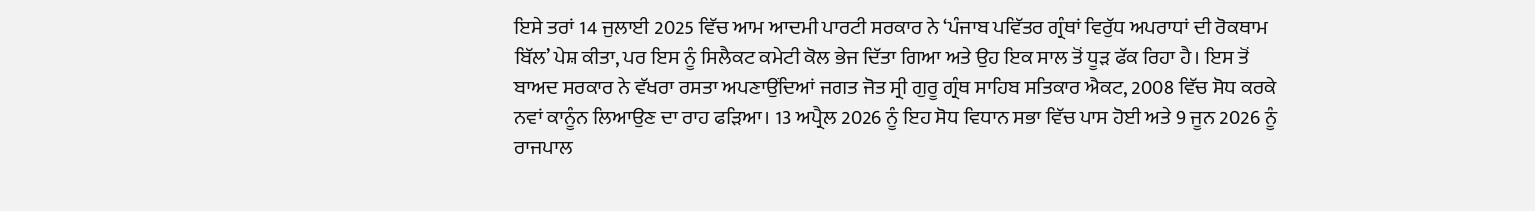ਇਸੇ ਤਰਾਂ 14 ਜੁਲਾਈ 2025 ਵਿੱਚ ਆਮ ਆਦਮੀ ਪਾਰਟੀ ਸਰਕਾਰ ਨੇ ‘ਪੰਜਾਬ ਪਵਿੱਤਰ ਗ੍ਰੰਥਾਂ ਵਿਰੁੱਧ ਅਪਰਾਧਾਂ ਦੀ ਰੋਕਥਾਮ ਬਿੱਲ’ ਪੇਸ਼ ਕੀਤਾ, ਪਰ ਇਸ ਨੂੰ ਸਿਲੈਕਟ ਕਮੇਟੀ ਕੋਲ ਭੇਜ ਦਿੱਤਾ ਗਿਆ ਅਤੇ ਉਹ ਇਕ ਸਾਲ ਤੋਂ ਧੂੜ ਫੱਕ ਰਿਹਾ ਹੈ। ਇਸ ਤੋਂ ਬਾਅਦ ਸਰਕਾਰ ਨੇ ਵੱਖਰਾ ਰਸਤਾ ਅਪਣਾਉਂਦਿਆਂ ਜਗਤ ਜੋਤ ਸ੍ਰੀ ਗੁਰੂ ਗ੍ਰੰਥ ਸਾਹਿਬ ਸਤਿਕਾਰ ਐਕਟ, 2008 ਵਿੱਚ ਸੋਧ ਕਰਕੇ ਨਵਾਂ ਕਾਨੂੰਨ ਲਿਆਉਣ ਦਾ ਰਾਹ ਫੜਿਆ। 13 ਅਪ੍ਰੈਲ 2026 ਨੂੰ ਇਹ ਸੋਧ ਵਿਧਾਨ ਸਭਾ ਵਿੱਚ ਪਾਸ ਹੋਈ ਅਤੇ 9 ਜੂਨ 2026 ਨੂੰ ਰਾਜਪਾਲ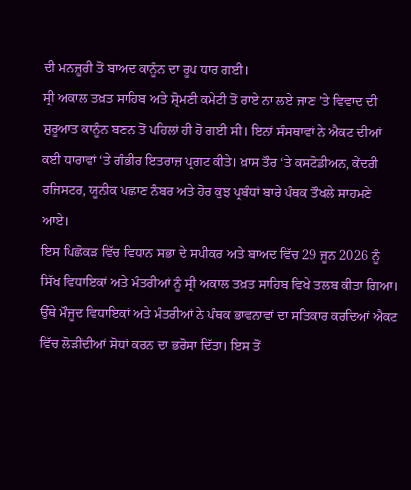ਦੀ ਮਨਜ਼ੂਰੀ ਤੋਂ ਬਾਅਦ ਕਾਨੂੰਨ ਦਾ ਰੂਪ ਧਾਰ ਗਈ।
ਸ੍ਰੀ ਅਕਾਲ ਤਖ਼ਤ ਸਾਹਿਬ ਅਤੇ ਸ਼੍ਰੋਮਣੀ ਕਮੇਟੀ ਤੋਂ ਰਾਏ ਨਾ ਲਏ ਜਾਣ ’ਤੇ ਵਿਵਾਦ ਦੀ ਸ਼ੁਰੂਆਤ ਕਾਨੂੰਨ ਬਣਨ ਤੋਂ ਪਹਿਲਾਂ ਹੀ ਹੋ ਗਈ ਸੀ। ਇਨਾਂ ਸੰਸਥਾਵਾਂ ਨੇ ਐਕਟ ਦੀਆਂ ਕਈ ਧਾਰਾਵਾਂ ‘ਤੇ ਗੰਭੀਰ ਇਤਰਾਜ਼ ਪ੍ਰਗਟ ਕੀਤੇ। ਖ਼ਾਸ ਤੌਰ ‘ਤੇ ਕਸਟੋਡੀਅਨ, ਕੇਂਦਰੀ ਰਜਿਸਟਰ, ਯੂਨੀਕ ਪਛਾਣ ਨੰਬਰ ਅਤੇ ਹੋਰ ਕੁਝ ਪ੍ਰਬੰਧਾਂ ਬਾਰੇ ਪੰਥਕ ਤੌਖਲੇ ਸਾਹਮਣੇ ਆਏ।
ਇਸ ਪਿਛੋਕੜ ਵਿੱਚ ਵਿਧਾਨ ਸਭਾ ਦੇ ਸਪੀਕਰ ਅਤੇ ਬਾਅਦ ਵਿੱਚ 29 ਜੂਨ 2026 ਨੂੰ ਸਿੱਖ ਵਿਧਾਇਕਾਂ ਅਤੇ ਮੰਤਰੀਆਂ ਨੂੰ ਸ੍ਰੀ ਅਕਾਲ ਤਖ਼ਤ ਸਾਹਿਬ ਵਿਖੇ ਤਲਬ ਕੀਤਾ ਗਿਆ। ਉੱਥੇ ਮੌਜੂਦ ਵਿਧਾਇਕਾਂ ਅਤੇ ਮੰਤਰੀਆਂ ਨੇ ਪੰਥਕ ਭਾਵਨਾਵਾਂ ਦਾ ਸਤਿਕਾਰ ਕਰਦਿਆਂ ਐਕਟ ਵਿੱਚ ਲੋੜੀਂਦੀਆਂ ਸੋਧਾਂ ਕਰਨ ਦਾ ਭਰੋਸਾ ਦਿੱਤਾ। ਇਸ ਤੋਂ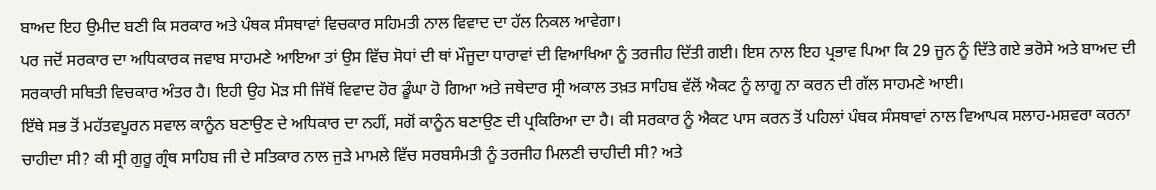ਬਾਅਦ ਇਹ ਉਮੀਦ ਬਣੀ ਕਿ ਸਰਕਾਰ ਅਤੇ ਪੰਥਕ ਸੰਸਥਾਵਾਂ ਵਿਚਕਾਰ ਸਹਿਮਤੀ ਨਾਲ ਵਿਵਾਦ ਦਾ ਹੱਲ ਨਿਕਲ ਆਵੇਗਾ।
ਪਰ ਜਦੋਂ ਸਰਕਾਰ ਦਾ ਅਧਿਕਾਰਕ ਜਵਾਬ ਸਾਹਮਣੇ ਆਇਆ ਤਾਂ ਉਸ ਵਿੱਚ ਸੋਧਾਂ ਦੀ ਥਾਂ ਮੌਜੂਦਾ ਧਾਰਾਵਾਂ ਦੀ ਵਿਆਖਿਆ ਨੂੰ ਤਰਜੀਹ ਦਿੱਤੀ ਗਈ। ਇਸ ਨਾਲ ਇਹ ਪ੍ਰਭਾਵ ਪਿਆ ਕਿ 29 ਜੂਨ ਨੂੰ ਦਿੱਤੇ ਗਏ ਭਰੋਸੇ ਅਤੇ ਬਾਅਦ ਦੀ ਸਰਕਾਰੀ ਸਥਿਤੀ ਵਿਚਕਾਰ ਅੰਤਰ ਹੈ। ਇਹੀ ਉਹ ਮੋੜ ਸੀ ਜਿੱਥੋਂ ਵਿਵਾਦ ਹੋਰ ਡੂੰਘਾ ਹੋ ਗਿਆ ਅਤੇ ਜਥੇਦਾਰ ਸ੍ਰੀ ਅਕਾਲ ਤਖ਼ਤ ਸਾਹਿਬ ਵੱਲੋਂ ਐਕਟ ਨੂੰ ਲਾਗੂ ਨਾ ਕਰਨ ਦੀ ਗੱਲ ਸਾਹਮਣੇ ਆਈ।
ਇੱਥੇ ਸਭ ਤੋਂ ਮਹੱਤਵਪੂਰਨ ਸਵਾਲ ਕਾਨੂੰਨ ਬਣਾਉਣ ਦੇ ਅਧਿਕਾਰ ਦਾ ਨਹੀਂ, ਸਗੋਂ ਕਾਨੂੰਨ ਬਣਾਉਣ ਦੀ ਪ੍ਰਕਿਰਿਆ ਦਾ ਹੈ। ਕੀ ਸਰਕਾਰ ਨੂੰ ਐਕਟ ਪਾਸ ਕਰਨ ਤੋਂ ਪਹਿਲਾਂ ਪੰਥਕ ਸੰਸਥਾਵਾਂ ਨਾਲ ਵਿਆਪਕ ਸਲਾਹ-ਮਸ਼ਵਰਾ ਕਰਨਾ ਚਾਹੀਦਾ ਸੀ? ਕੀ ਸ੍ਰੀ ਗੁਰੂ ਗ੍ਰੰਥ ਸਾਹਿਬ ਜੀ ਦੇ ਸਤਿਕਾਰ ਨਾਲ ਜੁੜੇ ਮਾਮਲੇ ਵਿੱਚ ਸਰਬਸੰਮਤੀ ਨੂੰ ਤਰਜੀਹ ਮਿਲਣੀ ਚਾਹੀਦੀ ਸੀ? ਅਤੇ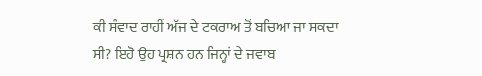ਕੀ ਸੰਵਾਦ ਰਾਹੀਂ ਅੱਜ ਦੇ ਟਕਰਾਅ ਤੋਂ ਬਚਿਆ ਜਾ ਸਕਦਾ ਸੀ? ਇਹੋ ਉਹ ਪ੍ਰਸ਼ਨ ਹਨ ਜਿਨ੍ਹਾਂ ਦੇ ਜਵਾਬ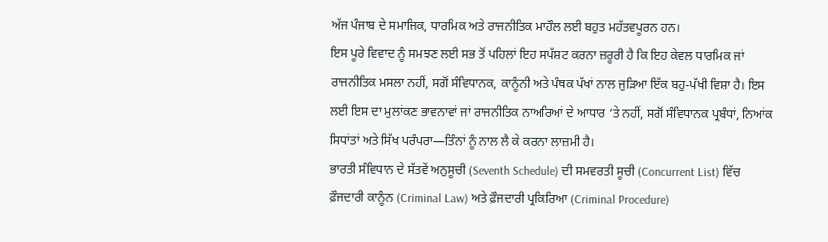ਅੱਜ ਪੰਜਾਬ ਦੇ ਸਮਾਜਿਕ, ਧਾਰਮਿਕ ਅਤੇ ਰਾਜਨੀਤਿਕ ਮਾਹੌਲ ਲਈ ਬਹੁਤ ਮਹੱਤਵਪੂਰਨ ਹਨ।
ਇਸ ਪੂਰੇ ਵਿਵਾਦ ਨੂੰ ਸਮਝਣ ਲਈ ਸਭ ਤੋਂ ਪਹਿਲਾਂ ਇਹ ਸਪੱਸ਼ਟ ਕਰਨਾ ਜ਼ਰੂਰੀ ਹੈ ਕਿ ਇਹ ਕੇਵਲ ਧਾਰਮਿਕ ਜਾਂ ਰਾਜਨੀਤਿਕ ਮਸਲਾ ਨਹੀਂ, ਸਗੋਂ ਸੰਵਿਧਾਨਕ, ਕਾਨੂੰਨੀ ਅਤੇ ਪੰਥਕ ਪੱਖਾਂ ਨਾਲ ਜੁੜਿਆ ਇੱਕ ਬਹੁ-ਪੱਖੀ ਵਿਸ਼ਾ ਹੈ। ਇਸ ਲਈ ਇਸ ਦਾ ਮੁਲਾਂਕਣ ਭਾਵਨਾਵਾਂ ਜਾਂ ਰਾਜਨੀਤਿਕ ਨਾਅਰਿਆਂ ਦੇ ਆਧਾਰ ‘ਤੇ ਨਹੀਂ, ਸਗੋਂ ਸੰਵਿਧਾਨਕ ਪ੍ਰਬੰਧਾਂ, ਨਿਆਂਕ ਸਿਧਾਂਤਾਂ ਅਤੇ ਸਿੱਖ ਪਰੰਪਰਾ—ਤਿੰਨਾਂ ਨੂੰ ਨਾਲ ਲੈ ਕੇ ਕਰਨਾ ਲਾਜ਼ਮੀ ਹੈ।
ਭਾਰਤੀ ਸੰਵਿਧਾਨ ਦੇ ਸੱਤਵੇਂ ਅਨੁਸੂਚੀ (Seventh Schedule) ਦੀ ਸਮਵਰਤੀ ਸੂਚੀ (Concurrent List) ਵਿੱਚ ਫ਼ੌਜਦਾਰੀ ਕਾਨੂੰਨ (Criminal Law) ਅਤੇ ਫ਼ੌਜਦਾਰੀ ਪ੍ਰਕਿਰਿਆ (Criminal Procedure)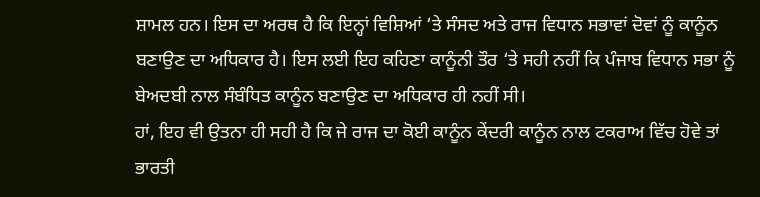ਸ਼ਾਮਲ ਹਨ। ਇਸ ਦਾ ਅਰਥ ਹੈ ਕਿ ਇਨ੍ਹਾਂ ਵਿਸ਼ਿਆਂ ‘ਤੇ ਸੰਸਦ ਅਤੇ ਰਾਜ ਵਿਧਾਨ ਸਭਾਵਾਂ ਦੋਵਾਂ ਨੂੰ ਕਾਨੂੰਨ ਬਣਾਉਣ ਦਾ ਅਧਿਕਾਰ ਹੈ। ਇਸ ਲਈ ਇਹ ਕਹਿਣਾ ਕਾਨੂੰਨੀ ਤੌਰ ‘ਤੇ ਸਹੀ ਨਹੀਂ ਕਿ ਪੰਜਾਬ ਵਿਧਾਨ ਸਭਾ ਨੂੰ ਬੇਅਦਬੀ ਨਾਲ ਸੰਬੰਧਿਤ ਕਾਨੂੰਨ ਬਣਾਉਣ ਦਾ ਅਧਿਕਾਰ ਹੀ ਨਹੀਂ ਸੀ।
ਹਾਂ, ਇਹ ਵੀ ਉਤਨਾ ਹੀ ਸਹੀ ਹੈ ਕਿ ਜੇ ਰਾਜ ਦਾ ਕੋਈ ਕਾਨੂੰਨ ਕੇਂਦਰੀ ਕਾਨੂੰਨ ਨਾਲ ਟਕਰਾਅ ਵਿੱਚ ਹੋਵੇ ਤਾਂ ਭਾਰਤੀ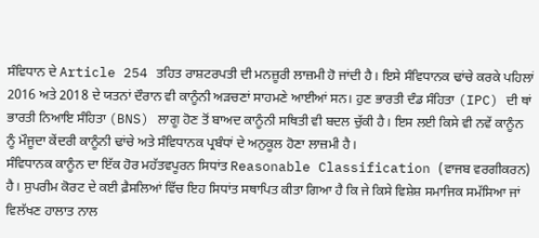ਸੰਵਿਧਾਨ ਦੇ Article 254 ਤਹਿਤ ਰਾਸ਼ਟਰਪਤੀ ਦੀ ਮਨਜ਼ੂਰੀ ਲਾਜ਼ਮੀ ਹੋ ਜਾਂਦੀ ਹੈ। ਇਸੇ ਸੰਵਿਧਾਨਕ ਢਾਂਚੇ ਕਰਕੇ ਪਹਿਲਾਂ 2016 ਅਤੇ 2018 ਦੇ ਯਤਨਾਂ ਦੌਰਾਨ ਵੀ ਕਾਨੂੰਨੀ ਅੜਚਣਾਂ ਸਾਹਮਣੇ ਆਈਆਂ ਸਨ। ਹੁਣ ਭਾਰਤੀ ਦੰਡ ਸੰਹਿਤਾ (IPC) ਦੀ ਥਾਂ ਭਾਰਤੀ ਨਿਆਇ ਸੰਹਿਤਾ (BNS) ਲਾਗੂ ਹੋਣ ਤੋਂ ਬਾਅਦ ਕਾਨੂੰਨੀ ਸਥਿਤੀ ਵੀ ਬਦਲ ਚੁੱਕੀ ਹੈ। ਇਸ ਲਈ ਕਿਸੇ ਵੀ ਨਵੇਂ ਕਾਨੂੰਨ ਨੂੰ ਮੌਜੂਦਾ ਕੇਂਦਰੀ ਕਾਨੂੰਨੀ ਢਾਂਚੇ ਅਤੇ ਸੰਵਿਧਾਨਕ ਪ੍ਰਬੰਧਾਂ ਦੇ ਅਨੁਕੂਲ ਹੋਣਾ ਲਾਜ਼ਮੀ ਹੈ।
ਸੰਵਿਧਾਨਕ ਕਾਨੂੰਨ ਦਾ ਇੱਕ ਹੋਰ ਮਹੱਤਵਪੂਰਨ ਸਿਧਾਂਤ Reasonable Classification (ਵਾਜਬ ਵਰਗੀਕਰਨ) ਹੈ। ਸੁਪਰੀਮ ਕੋਰਟ ਦੇ ਕਈ ਫ਼ੈਸਲਿਆਂ ਵਿੱਚ ਇਹ ਸਿਧਾਂਤ ਸਥਾਪਿਤ ਕੀਤਾ ਗਿਆ ਹੈ ਕਿ ਜੇ ਕਿਸੇ ਵਿਸ਼ੇਸ਼ ਸਮਾਜਿਕ ਸਮੱਸਿਆ ਜਾਂ ਵਿਲੱਖਣ ਹਾਲਾਤ ਨਾਲ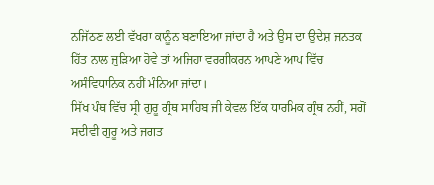ਨਜਿੱਠਣ ਲਈ ਵੱਖਰਾ ਕਾਨੂੰਨ ਬਣਾਇਆ ਜਾਂਦਾ ਹੈ ਅਤੇ ਉਸ ਦਾ ਉਦੇਸ਼ ਜਨਤਕ ਹਿੱਤ ਨਾਲ ਜੁੜਿਆ ਹੋਵੇ ਤਾਂ ਅਜਿਹਾ ਵਰਗੀਕਰਨ ਆਪਣੇ ਆਪ ਵਿੱਚ ਅਸੰਵਿਧਾਨਿਕ ਨਹੀਂ ਮੰਨਿਆ ਜਾਂਦਾ।
ਸਿੱਖ ਪੰਥ ਵਿੱਚ ਸ੍ਰੀ ਗੁਰੂ ਗ੍ਰੰਥ ਸਾਹਿਬ ਜੀ ਕੇਵਲ ਇੱਕ ਧਾਰਮਿਕ ਗ੍ਰੰਥ ਨਹੀਂ, ਸਗੋਂ ਸਦੀਵੀ ਗੁਰੂ ਅਤੇ ਜਗਤ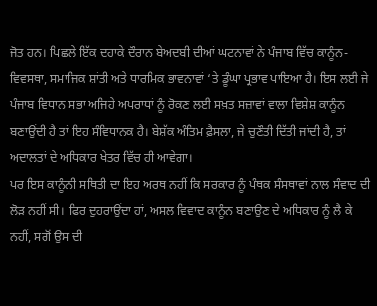ਜੋਤ ਹਨ। ਪਿਛਲੇ ਇੱਕ ਦਹਾਕੇ ਦੌਰਾਨ ਬੇਅਦਬੀ ਦੀਆਂ ਘਟਨਾਵਾਂ ਨੇ ਪੰਜਾਬ ਵਿੱਚ ਕਾਨੂੰਨ-ਵਿਵਸਥਾ, ਸਮਾਜਿਕ ਸ਼ਾਂਤੀ ਅਤੇ ਧਾਰਮਿਕ ਭਾਵਨਾਵਾਂ ‘ਤੇ ਡੂੰਘਾ ਪ੍ਰਭਾਵ ਪਾਇਆ ਹੈ। ਇਸ ਲਈ ਜੇ ਪੰਜਾਬ ਵਿਧਾਨ ਸਭਾ ਅਜਿਹੇ ਅਪਰਾਧਾਂ ਨੂੰ ਰੋਕਣ ਲਈ ਸਖ਼ਤ ਸਜ਼ਾਵਾਂ ਵਾਲਾ ਵਿਸ਼ੇਸ਼ ਕਾਨੂੰਨ ਬਣਾਉਂਦੀ ਹੈ ਤਾਂ ਇਹ ਸੰਵਿਧਾਨਕ ਹੈ। ਬੇਸ਼ੱਕ ਅੰਤਿਮ ਫ਼ੈਸਲਾ, ਜੇ ਚੁਣੌਤੀ ਦਿੱਤੀ ਜਾਂਦੀ ਹੈ, ਤਾਂ ਅਦਾਲਤਾਂ ਦੇ ਅਧਿਕਾਰ ਖੇਤਰ ਵਿੱਚ ਹੀ ਆਵੇਗਾ।
ਪਰ ਇਸ ਕਾਨੂੰਨੀ ਸਥਿਤੀ ਦਾ ਇਹ ਅਰਥ ਨਹੀਂ ਕਿ ਸਰਕਾਰ ਨੂੰ ਪੰਥਕ ਸੰਸਥਾਵਾਂ ਨਾਲ ਸੰਵਾਦ ਦੀ ਲੋੜ ਨਹੀਂ ਸੀ। ਫਿਰ ਦੁਹਰਾਉਂਦਾ ਹਾਂ, ਅਸਲ ਵਿਵਾਦ ਕਾਨੂੰਨ ਬਣਾਉਣ ਦੇ ਅਧਿਕਾਰ ਨੂੰ ਲੈ ਕੇ ਨਹੀਂ, ਸਗੋਂ ਉਸ ਦੀ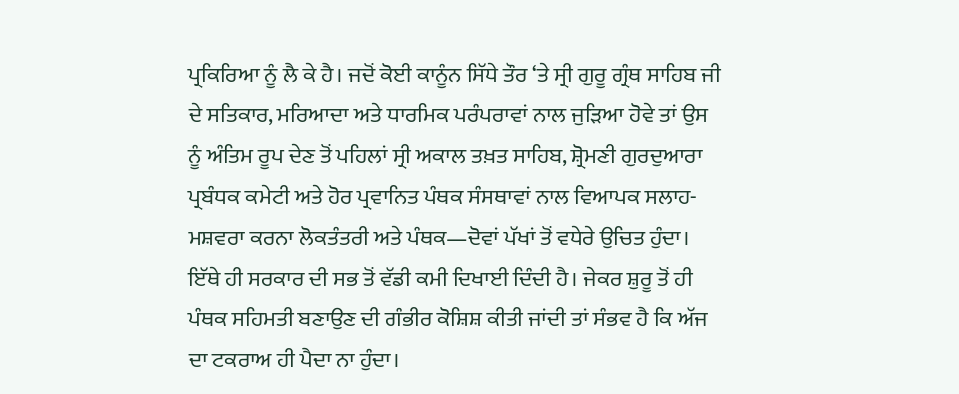ਪ੍ਰਕਿਰਿਆ ਨੂੰ ਲੈ ਕੇ ਹੈ। ਜਦੋਂ ਕੋਈ ਕਾਨੂੰਨ ਸਿੱਧੇ ਤੌਰ ‘ਤੇ ਸ੍ਰੀ ਗੁਰੂ ਗ੍ਰੰਥ ਸਾਹਿਬ ਜੀ ਦੇ ਸਤਿਕਾਰ, ਮਰਿਆਦਾ ਅਤੇ ਧਾਰਮਿਕ ਪਰੰਪਰਾਵਾਂ ਨਾਲ ਜੁੜਿਆ ਹੋਵੇ ਤਾਂ ਉਸ ਨੂੰ ਅੰਤਿਮ ਰੂਪ ਦੇਣ ਤੋਂ ਪਹਿਲਾਂ ਸ੍ਰੀ ਅਕਾਲ ਤਖ਼ਤ ਸਾਹਿਬ, ਸ਼੍ਰੋਮਣੀ ਗੁਰਦੁਆਰਾ ਪ੍ਰਬੰਧਕ ਕਮੇਟੀ ਅਤੇ ਹੋਰ ਪ੍ਰਵਾਨਿਤ ਪੰਥਕ ਸੰਸਥਾਵਾਂ ਨਾਲ ਵਿਆਪਕ ਸਲਾਹ-ਮਸ਼ਵਰਾ ਕਰਨਾ ਲੋਕਤੰਤਰੀ ਅਤੇ ਪੰਥਕ—ਦੋਵਾਂ ਪੱਖਾਂ ਤੋਂ ਵਧੇਰੇ ਉਚਿਤ ਹੁੰਦਾ।
ਇੱਥੇ ਹੀ ਸਰਕਾਰ ਦੀ ਸਭ ਤੋਂ ਵੱਡੀ ਕਮੀ ਦਿਖਾਈ ਦਿੰਦੀ ਹੈ। ਜੇਕਰ ਸ਼ੁਰੂ ਤੋਂ ਹੀ ਪੰਥਕ ਸਹਿਮਤੀ ਬਣਾਉਣ ਦੀ ਗੰਭੀਰ ਕੋਸ਼ਿਸ਼ ਕੀਤੀ ਜਾਂਦੀ ਤਾਂ ਸੰਭਵ ਹੈ ਕਿ ਅੱਜ ਦਾ ਟਕਰਾਅ ਹੀ ਪੈਦਾ ਨਾ ਹੁੰਦਾ।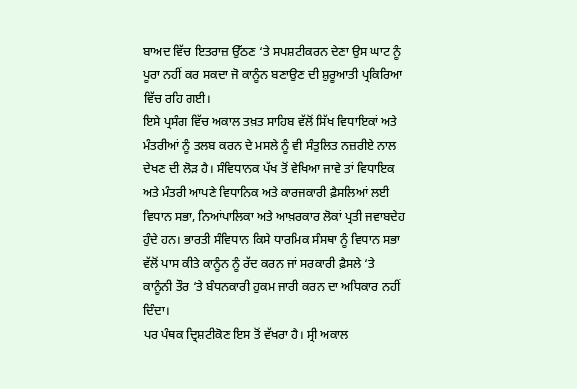ਬਾਅਦ ਵਿੱਚ ਇਤਰਾਜ਼ ਉੱਠਣ ‘ਤੇ ਸਪਸ਼ਟੀਕਰਨ ਦੇਣਾ ਉਸ ਘਾਟ ਨੂੰ ਪੂਰਾ ਨਹੀਂ ਕਰ ਸਕਦਾ ਜੋ ਕਾਨੂੰਨ ਬਣਾਉਣ ਦੀ ਸ਼ੁਰੂਆਤੀ ਪ੍ਰਕਿਰਿਆ ਵਿੱਚ ਰਹਿ ਗਈ।
ਇਸੇ ਪ੍ਰਸੰਗ ਵਿੱਚ ਅਕਾਲ ਤਖ਼ਤ ਸਾਹਿਬ ਵੱਲੋਂ ਸਿੱਖ ਵਿਧਾਇਕਾਂ ਅਤੇ ਮੰਤਰੀਆਂ ਨੂੰ ਤਲਬ ਕਰਨ ਦੇ ਮਸਲੇ ਨੂੰ ਵੀ ਸੰਤੁਲਿਤ ਨਜ਼ਰੀਏ ਨਾਲ ਦੇਖਣ ਦੀ ਲੋੜ ਹੈ। ਸੰਵਿਧਾਨਕ ਪੱਖ ਤੋਂ ਵੇਖਿਆ ਜਾਵੇ ਤਾਂ ਵਿਧਾਇਕ ਅਤੇ ਮੰਤਰੀ ਆਪਣੇ ਵਿਧਾਨਿਕ ਅਤੇ ਕਾਰਜਕਾਰੀ ਫ਼ੈਸਲਿਆਂ ਲਈ ਵਿਧਾਨ ਸਭਾ, ਨਿਆਂਪਾਲਿਕਾ ਅਤੇ ਆਖ਼ਰਕਾਰ ਲੋਕਾਂ ਪ੍ਰਤੀ ਜਵਾਬਦੇਹ ਹੁੰਦੇ ਹਨ। ਭਾਰਤੀ ਸੰਵਿਧਾਨ ਕਿਸੇ ਧਾਰਮਿਕ ਸੰਸਥਾ ਨੂੰ ਵਿਧਾਨ ਸਭਾ ਵੱਲੋਂ ਪਾਸ ਕੀਤੇ ਕਾਨੂੰਨ ਨੂੰ ਰੱਦ ਕਰਨ ਜਾਂ ਸਰਕਾਰੀ ਫ਼ੈਸਲੇ ‘ਤੇ ਕਾਨੂੰਨੀ ਤੌਰ ‘ਤੇ ਬੰਧਨਕਾਰੀ ਹੁਕਮ ਜਾਰੀ ਕਰਨ ਦਾ ਅਧਿਕਾਰ ਨਹੀਂ ਦਿੰਦਾ।
ਪਰ ਪੰਥਕ ਦ੍ਰਿਸ਼ਟੀਕੋਣ ਇਸ ਤੋਂ ਵੱਖਰਾ ਹੈ। ਸ੍ਰੀ ਅਕਾਲ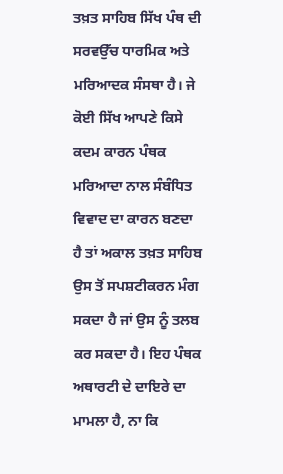ਤਖ਼ਤ ਸਾਹਿਬ ਸਿੱਖ ਪੰਥ ਦੀ ਸਰਵਉੱਚ ਧਾਰਮਿਕ ਅਤੇ ਮਰਿਆਦਕ ਸੰਸਥਾ ਹੈ। ਜੇ ਕੋਈ ਸਿੱਖ ਆਪਣੇ ਕਿਸੇ ਕਦਮ ਕਾਰਨ ਪੰਥਕ ਮਰਿਆਦਾ ਨਾਲ ਸੰਬੰਧਿਤ ਵਿਵਾਦ ਦਾ ਕਾਰਨ ਬਣਦਾ ਹੈ ਤਾਂ ਅਕਾਲ ਤਖ਼ਤ ਸਾਹਿਬ ਉਸ ਤੋਂ ਸਪਸ਼ਟੀਕਰਨ ਮੰਗ ਸਕਦਾ ਹੈ ਜਾਂ ਉਸ ਨੂੰ ਤਲਬ ਕਰ ਸਕਦਾ ਹੈ। ਇਹ ਪੰਥਕ ਅਥਾਰਟੀ ਦੇ ਦਾਇਰੇ ਦਾ ਮਾਮਲਾ ਹੈ, ਨਾ ਕਿ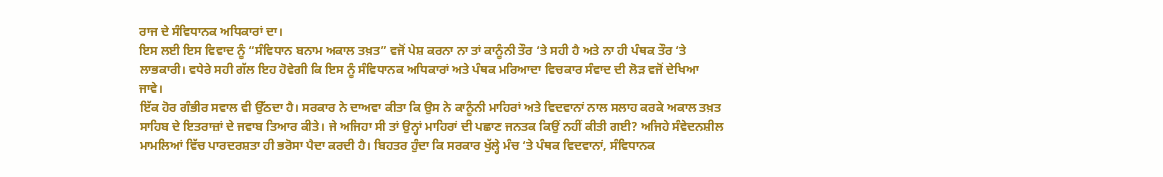ਰਾਜ ਦੇ ਸੰਵਿਧਾਨਕ ਅਧਿਕਾਰਾਂ ਦਾ।
ਇਸ ਲਈ ਇਸ ਵਿਵਾਦ ਨੂੰ “ਸੰਵਿਧਾਨ ਬਨਾਮ ਅਕਾਲ ਤਖ਼ਤ” ਵਜੋਂ ਪੇਸ਼ ਕਰਨਾ ਨਾ ਤਾਂ ਕਾਨੂੰਨੀ ਤੌਰ ‘ਤੇ ਸਹੀ ਹੈ ਅਤੇ ਨਾ ਹੀ ਪੰਥਕ ਤੌਰ ‘ਤੇ ਲਾਭਕਾਰੀ। ਵਧੇਰੇ ਸਹੀ ਗੱਲ ਇਹ ਹੋਵੇਗੀ ਕਿ ਇਸ ਨੂੰ ਸੰਵਿਧਾਨਕ ਅਧਿਕਾਰਾਂ ਅਤੇ ਪੰਥਕ ਮਰਿਆਦਾ ਵਿਚਕਾਰ ਸੰਵਾਦ ਦੀ ਲੋੜ ਵਜੋਂ ਦੇਖਿਆ ਜਾਵੇ।
ਇੱਕ ਹੋਰ ਗੰਭੀਰ ਸਵਾਲ ਵੀ ਉੱਠਦਾ ਹੈ। ਸਰਕਾਰ ਨੇ ਦਾਅਵਾ ਕੀਤਾ ਕਿ ਉਸ ਨੇ ਕਾਨੂੰਨੀ ਮਾਹਿਰਾਂ ਅਤੇ ਵਿਦਵਾਨਾਂ ਨਾਲ ਸਲਾਹ ਕਰਕੇ ਅਕਾਲ ਤਖ਼ਤ ਸਾਹਿਬ ਦੇ ਇਤਰਾਜ਼ਾਂ ਦੇ ਜਵਾਬ ਤਿਆਰ ਕੀਤੇ। ਜੇ ਅਜਿਹਾ ਸੀ ਤਾਂ ਉਨ੍ਹਾਂ ਮਾਹਿਰਾਂ ਦੀ ਪਛਾਣ ਜਨਤਕ ਕਿਉਂ ਨਹੀਂ ਕੀਤੀ ਗਈ? ਅਜਿਹੇ ਸੰਵੇਦਨਸ਼ੀਲ ਮਾਮਲਿਆਂ ਵਿੱਚ ਪਾਰਦਰਸ਼ਤਾ ਹੀ ਭਰੋਸਾ ਪੈਦਾ ਕਰਦੀ ਹੈ। ਬਿਹਤਰ ਹੁੰਦਾ ਕਿ ਸਰਕਾਰ ਖੁੱਲ੍ਹੇ ਮੰਚ ‘ਤੇ ਪੰਥਕ ਵਿਦਵਾਨਾਂ, ਸੰਵਿਧਾਨਕ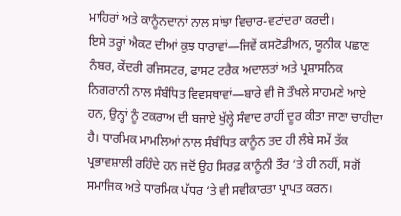ਮਾਹਿਰਾਂ ਅਤੇ ਕਾਨੂੰਨਦਾਨਾਂ ਨਾਲ ਸਾਂਝਾ ਵਿਚਾਰ-ਵਟਾਂਦਰਾ ਕਰਦੀ।
ਇਸੇ ਤਰ੍ਹਾਂ ਐਕਟ ਦੀਆਂ ਕੁਝ ਧਾਰਾਵਾਂ—ਜਿਵੇਂ ਕਸਟੋਡੀਅਨ, ਯੂਨੀਕ ਪਛਾਣ ਨੰਬਰ, ਕੇਂਦਰੀ ਰਜਿਸਟਰ, ਫਾਸਟ ਟਰੈਕ ਅਦਾਲਤਾਂ ਅਤੇ ਪ੍ਰਸ਼ਾਸਨਿਕ ਨਿਗਰਾਨੀ ਨਾਲ ਸੰਬੰਧਿਤ ਵਿਵਸਥਾਵਾਂ—ਬਾਰੇ ਵੀ ਜੋ ਤੌਖਲੇ ਸਾਹਮਣੇ ਆਏ ਹਨ, ਉਨ੍ਹਾਂ ਨੂੰ ਟਕਰਾਅ ਦੀ ਬਜਾਏ ਖੁੱਲ੍ਹੇ ਸੰਵਾਦ ਰਾਹੀਂ ਦੂਰ ਕੀਤਾ ਜਾਣਾ ਚਾਹੀਦਾ ਹੈ। ਧਾਰਮਿਕ ਮਾਮਲਿਆਂ ਨਾਲ ਸੰਬੰਧਿਤ ਕਾਨੂੰਨ ਤਦ ਹੀ ਲੰਬੇ ਸਮੇਂ ਤੱਕ ਪ੍ਰਭਾਵਸ਼ਾਲੀ ਰਹਿੰਦੇ ਹਨ ਜਦੋਂ ਉਹ ਸਿਰਫ਼ ਕਾਨੂੰਨੀ ਤੌਰ ‘ਤੇ ਹੀ ਨਹੀਂ, ਸਗੋਂ ਸਮਾਜਿਕ ਅਤੇ ਧਾਰਮਿਕ ਪੱਧਰ ‘ਤੇ ਵੀ ਸਵੀਕਾਰਤਾ ਪ੍ਰਾਪਤ ਕਰਨ।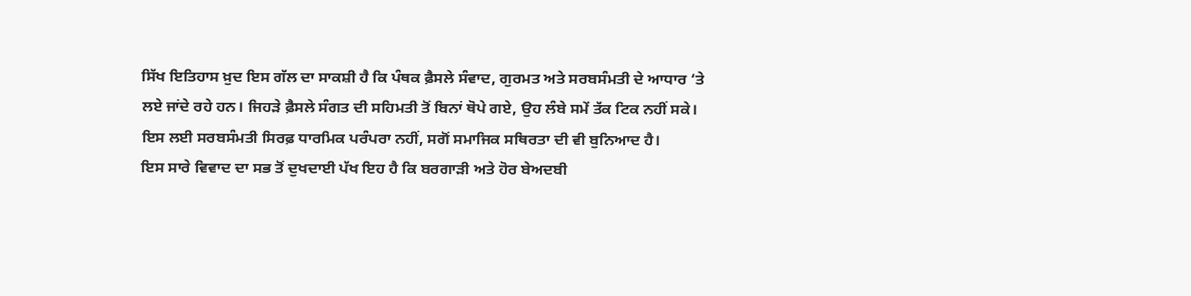ਸਿੱਖ ਇਤਿਹਾਸ ਖ਼ੁਦ ਇਸ ਗੱਲ ਦਾ ਸਾਕਸ਼ੀ ਹੈ ਕਿ ਪੰਥਕ ਫ਼ੈਸਲੇ ਸੰਵਾਦ, ਗੁਰਮਤ ਅਤੇ ਸਰਬਸੰਮਤੀ ਦੇ ਆਧਾਰ ‘ਤੇ ਲਏ ਜਾਂਦੇ ਰਹੇ ਹਨ। ਜਿਹੜੇ ਫ਼ੈਸਲੇ ਸੰਗਤ ਦੀ ਸਹਿਮਤੀ ਤੋਂ ਬਿਨਾਂ ਥੋਪੇ ਗਏ, ਉਹ ਲੰਬੇ ਸਮੇਂ ਤੱਕ ਟਿਕ ਨਹੀਂ ਸਕੇ। ਇਸ ਲਈ ਸਰਬਸੰਮਤੀ ਸਿਰਫ਼ ਧਾਰਮਿਕ ਪਰੰਪਰਾ ਨਹੀਂ, ਸਗੋਂ ਸਮਾਜਿਕ ਸਥਿਰਤਾ ਦੀ ਵੀ ਬੁਨਿਆਦ ਹੈ।
ਇਸ ਸਾਰੇ ਵਿਵਾਦ ਦਾ ਸਭ ਤੋਂ ਦੁਖਦਾਈ ਪੱਖ ਇਹ ਹੈ ਕਿ ਬਰਗਾੜੀ ਅਤੇ ਹੋਰ ਬੇਅਦਬੀ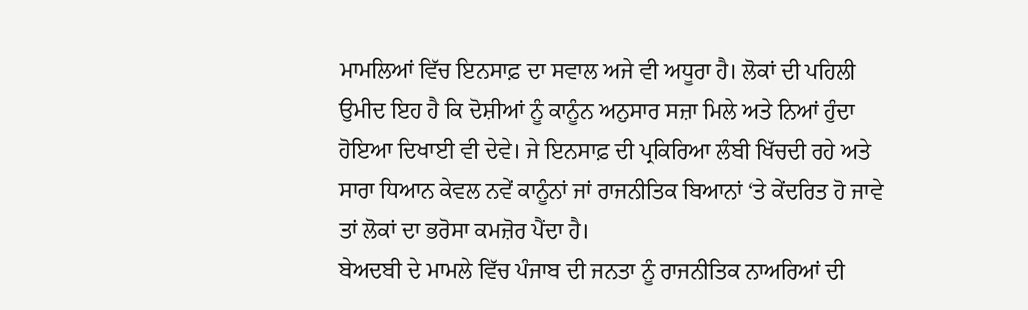ਮਾਮਲਿਆਂ ਵਿੱਚ ਇਨਸਾਫ਼ ਦਾ ਸਵਾਲ ਅਜੇ ਵੀ ਅਧੂਰਾ ਹੈ। ਲੋਕਾਂ ਦੀ ਪਹਿਲੀ ਉਮੀਦ ਇਹ ਹੈ ਕਿ ਦੋਸ਼ੀਆਂ ਨੂੰ ਕਾਨੂੰਨ ਅਨੁਸਾਰ ਸਜ਼ਾ ਮਿਲੇ ਅਤੇ ਨਿਆਂ ਹੁੰਦਾ ਹੋਇਆ ਦਿਖਾਈ ਵੀ ਦੇਵੇ। ਜੇ ਇਨਸਾਫ਼ ਦੀ ਪ੍ਰਕਿਰਿਆ ਲੰਬੀ ਖਿੱਚਦੀ ਰਹੇ ਅਤੇ ਸਾਰਾ ਧਿਆਨ ਕੇਵਲ ਨਵੇਂ ਕਾਨੂੰਨਾਂ ਜਾਂ ਰਾਜਨੀਤਿਕ ਬਿਆਨਾਂ ‘ਤੇ ਕੇਂਦਰਿਤ ਹੋ ਜਾਵੇ ਤਾਂ ਲੋਕਾਂ ਦਾ ਭਰੋਸਾ ਕਮਜ਼ੋਰ ਪੈਂਦਾ ਹੈ।
ਬੇਅਦਬੀ ਦੇ ਮਾਮਲੇ ਵਿੱਚ ਪੰਜਾਬ ਦੀ ਜਨਤਾ ਨੂੰ ਰਾਜਨੀਤਿਕ ਨਾਅਰਿਆਂ ਦੀ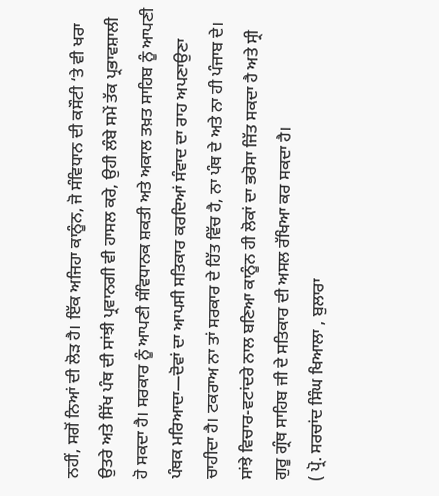ਨਹੀਂ, ਸਗੋਂ ਨਿਆਂ ਦੀ ਲੋੜ ਹੈ। ਇੱਕ ਅਜਿਹਾ ਕਾਨੂੰਨ, ਜੋ ਸੰਵਿਧਾਨ ਦੀ ਕਸੌਟੀ ‘ਤੇ ਵੀ ਖਰਾ ਉਤਰੇ ਅਤੇ ਸਿੱਖ ਪੰਥ ਦੀ ਸਾਂਝੀ ਪ੍ਰਵਾਨਗੀ ਵੀ ਹਾਸਲ ਕਰੇ, ਉਹੀ ਲੰਬੇ ਸਮੇਂ ਤੱਕ ਪ੍ਰਭਾਵਸ਼ਾਲੀ ਹੋ ਸਕਦਾ ਹੈ। ਸਰਕਾਰ ਨੂੰ ਆਪਣੀ ਸੰਵਿਧਾਨਕ ਸ਼ਕਤੀ ਅਤੇ ਅਕਾਲ ਤਖ਼ਤ ਸਾਹਿਬ ਨੂੰ ਆਪਣੀ ਪੰਥਕ ਮਰਿਆਦਾ—ਦੋਵਾਂ ਦਾ ਆਪਸੀ ਸਤਿਕਾਰ ਕਰਦਿਆਂ ਸੰਵਾਦ ਦਾ ਰਾਹ ਅਪਣਾਉਣਾ ਚਾਹੀਦਾ ਹੈ। ਟਕਰਾਅ ਨਾ ਤਾਂ ਸਰਕਾਰ ਦੇ ਹਿੱਤ ਵਿੱਚ ਹੈ, ਨਾ ਪੰਥ ਦੇ ਅਤੇ ਨਾ ਹੀ ਪੰਜਾਬ ਦੇ। ਸਾਂਝੇ ਵਿਚਾਰ-ਵਟਾਂਦਰੇ ਨਾਲ ਬਣਿਆ ਕਾਨੂੰਨ ਹੀ ਲੋਕਾਂ ਦਾ ਭਰੋਸਾ ਜਿੱਤ ਸਕਦਾ ਹੈ ਅਤੇ ਸ੍ਰੀ ਗੁਰੂ ਗ੍ਰੰਥ ਸਾਹਿਬ ਜੀ ਦੇ ਸਤਿਕਾਰ ਦੀ ਅਸਲ ਰੱਖਿਆ ਕਰ ਸਕਦਾ ਹੈ।
( ਪ੍ਰੋ. ਸਰਚਾਂਦ ਸਿੰਘ ਖਿਆਲਾ , ਬੁਲਾਰਾ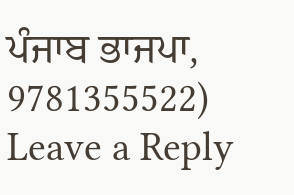ਪੰਜਾਬ ਭਾਜਪਾ, 9781355522)
Leave a Reply